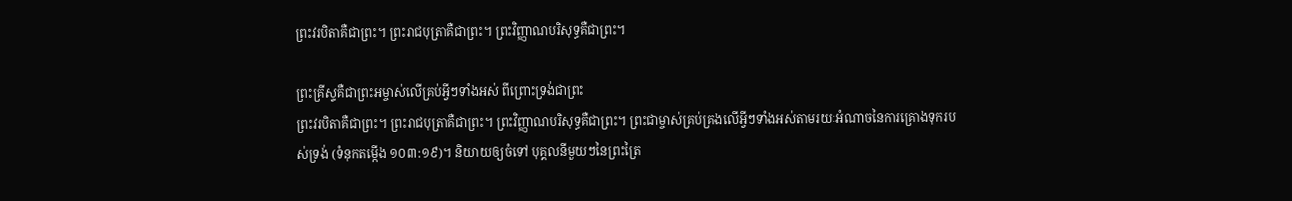ព្រះវរបិតាគឺជាព្រះ។ ព្រះរាជបុត្រាគឺជាព្រះ។ ព្រះវិញ្ញាណបរិសុទ្ធគឺជាព្រះ។

ព្រះគ្រីស្ទគឺជាព្រះអម្ចាស់លើគ្រប់អ្វីៗទាំងអស់ ពីព្រោះទ្រង់ជាព្រះ
ព្រះវរបិតាគឺជាព្រះ។ ព្រះរាជបុត្រាគឺជាព្រះ។ ព្រះវិញ្ញាណបរិសុទ្ធគឺជាព្រះ។ ព្រះជាម្ចាស់គ្រប់គ្រងលើអ្វីៗទាំងអស់តាមរយៈអំណាចនៃការគ្រោងទុករបស់ទ្រង់ (ទំនុកតម្កើង ១០៣:១៩)។ និយាយឲ្យចំទៅ បុគ្គលនីមួយៗនៃព្រះត្រៃ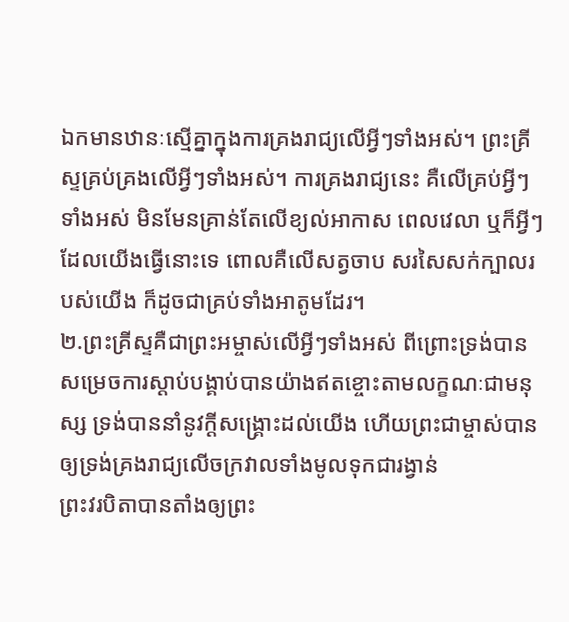ឯកមានឋានៈស្មើគ្នាក្នុងការគ្រងរាជ្យលើអ្វីៗទាំងអស់។ ព្រះគ្រីស្ទគ្រប់គ្រងលើអ្វីៗទាំងអស់។ ការគ្រងរាជ្យនេះ គឺលើគ្រប់អ្វីៗទាំងអស់ មិនមែនគ្រាន់តែលើខ្យល់អាកាស ពេលវេលា ឬក៏អ្វីៗដែលយើងធ្វើនោះទេ ពោលគឺលើសត្វចាប សរសៃសក់ក្បាលរបស់យើង ក៏ដូចជាគ្រប់ទាំងអាតូមដែរ។
២.ព្រះគ្រីស្ទគឺជាព្រះអម្ចាស់លើអ្វីៗទាំងអស់ ពីព្រោះទ្រង់បានសម្រេចការស្ដាប់បង្គាប់បានយ៉ាងឥតខ្ចោះតាមលក្ខណៈជាមនុស្ស ទ្រង់បាននាំនូវក្ដីសង្គ្រោះដល់យើង ហើយព្រះជាម្ចាស់បានឲ្យទ្រង់គ្រងរាជ្យលើចក្រវាលទាំងមូលទុកជារង្វាន់
ព្រះវរបិតាបានតាំងឲ្យព្រះ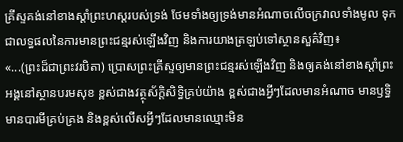គ្រីស្ទគង់នៅខាងស្ដាំព្រះហស្តរបស់ទ្រង់ ថែមទាំងឲ្យទ្រង់មានអំណាចលើចក្រវាលទាំងមូល ទុកជាលទ្ធផលនៃការមានព្រះជន្មរស់ឡើងវិញ និងការយាងត្រឡប់ទៅស្ថានសួគ៌វិញ៖
«...(ព្រះដ៏ជាព្រះវរបិតា) ប្រោសព្រះគ្រីស្ទឲ្យមានព្រះជន្មរស់ឡើងវិញ និងឲ្យគង់នៅខាងស្ដាំព្រះអង្គនៅស្ថានបរមសុខ ខ្ពស់ជាងវត្ថុស័ក្ដិសិទ្ធិគ្រប់យ៉ាង ខ្ពស់ជាងអ្វីៗដែលមានអំណាច មានឫទ្ធិ មានបារមីគ្រប់គ្រង និងខ្ពស់លើសអ្វីៗដែលមានឈ្មោះមិន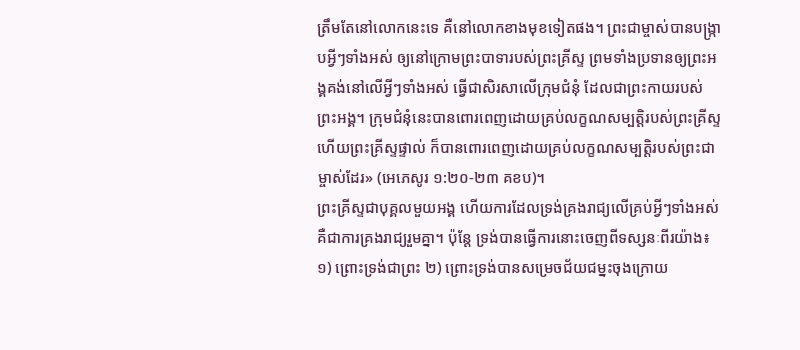ត្រឹមតែនៅលោកនេះទេ គឺនៅលោកខាងមុខទៀតផង។ ព្រះជាម្ចាស់បានបង្ក្រាបអ្វីៗទាំងអស់ ឲ្យនៅក្រោមព្រះបាទារបស់ព្រះគ្រីស្ទ ព្រមទាំងប្រទានឲ្យព្រះអង្គគង់នៅលើអ្វីៗទាំងអស់ ធ្វើជាសិរសាលើក្រុមជំនុំ ដែលជាព្រះកាយរបស់ព្រះអង្គ។ ក្រុមជំនុំនេះបានពោរពេញដោយគ្រប់លក្ខណសម្បត្តិរបស់ព្រះគ្រីស្ទ ហើយព្រះគ្រីស្ទផ្ទាល់ ក៏បានពោរពេញដោយគ្រប់លក្ខណសម្បត្តិរបស់ព្រះជាម្ចាស់ដែរ» (អេភេសូរ ១:២០-២៣ គខប)។
ព្រះគ្រីស្ទជាបុគ្គលមួយអង្គ ហើយការដែលទ្រង់គ្រងរាជ្យលើគ្រប់អ្វីៗទាំងអស់ គឺជាការគ្រងរាជ្យរួមគ្នា។ ប៉ុន្តែ ទ្រង់បានធ្វើការនោះចេញពីទស្សនៈពីរយ៉ាង៖ ១) ព្រោះទ្រង់ជាព្រះ ២) ព្រោះទ្រង់បានសម្រេចជ័យជម្នះចុងក្រោយ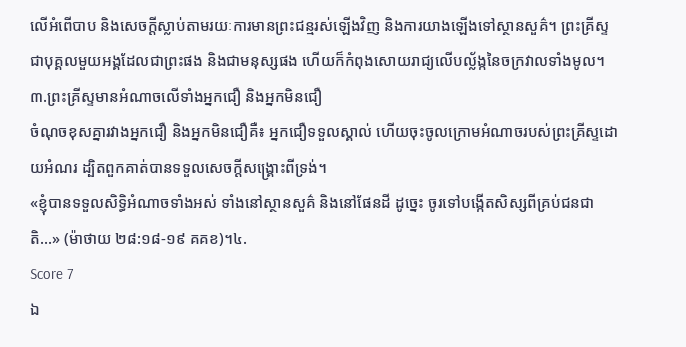លើអំពើបាប និងសេចក្ដីស្លាប់តាមរយៈការមានព្រះជន្មរស់ឡើងវិញ និងការយាងឡើងទៅស្ថានសួគ៌។ ព្រះគ្រីស្ទជាបុគ្គលមួយអង្គដែលជាព្រះផង និងជាមនុស្សផង ហើយក៏កំពុងសោយរាជ្យលើបល្ល័ង្កនៃចក្រវាលទាំងមូល។
៣.ព្រះគ្រីស្ទមានអំណាចលើទាំងអ្នកជឿ និងអ្នកមិនជឿ
ចំណុចខុសគ្នារវាងអ្នកជឿ និងអ្នកមិនជឿគឺ៖ អ្នកជឿទទួលស្គាល់ ហើយចុះចូលក្រោមអំណាចរបស់ព្រះគ្រីស្ទដោយអំណរ ដ្បិតពួកគាត់បានទទួលសេចក្ដីសង្គ្រោះពីទ្រង់។
«ខ្ញុំបានទទួលសិទ្ធិអំណាចទាំងអស់ ទាំងនៅស្ថានសួគ៌ និងនៅផែនដី ដូច្នេះ ចូរទៅបង្កើតសិស្សពីគ្រប់ជនជាតិ...» (ម៉ាថាយ ២៨:១៨-១៩ គគខ)។៤.
Score 7
ឯ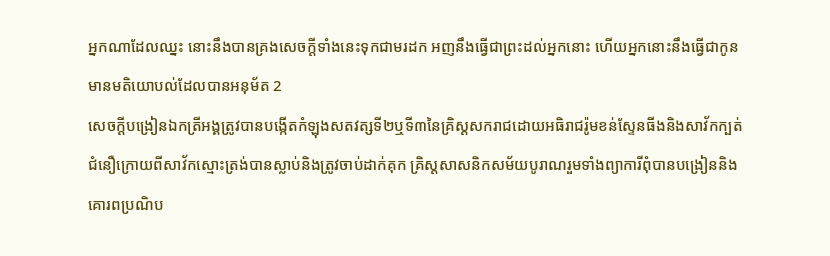អ្នកណាដែលឈ្នះ នោះនឹងបានគ្រងសេចក្ដីទាំងនេះទុកជាមរដក អញនឹងធ្វើជាព្រះដល់អ្នកនោះ ហើយអ្នកនោះនឹងធ្វើជាកូន
មានមតិយោបល់ដែលបានអនុម័ត 2
សេចក្ដីបង្រៀនឯកត្រីអង្គត្រូវបានបង្កើតកំឡុងសតវត្សទី២ឬទី៣នៃគ្រិស្តសករាជដោយអធិរាជរ៉ូមខន់ស្ទែនធីងនិងសាវ័កក្បត់ជំនឿក្រោយពីសាវ័កស្មោះត្រង់បានស្លាប់និងត្រូវចាប់ដាក់គុក គ្រិស្តសាសនិកសម័យបូរាណរួមទាំងព្យាការីពុំបានបង្រៀននិងគោរពប្រណិប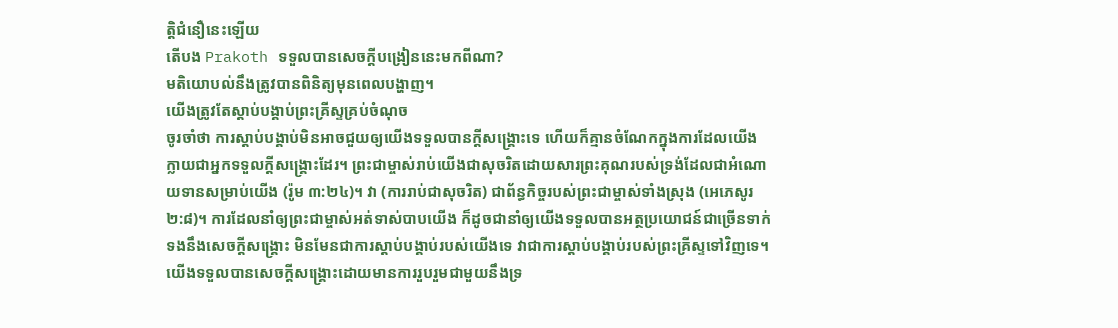ត្តិជំនឿនេះឡើយ
តើបង Prakoth ទទួលបានសេចក្ដីបង្រៀននេះមកពីណា?
មតិយោបល់នឹងត្រូវបានពិនិត្យមុនពេលបង្ហាញ។
យើងត្រូវតែស្ដាប់បង្គាប់ព្រះគ្រីស្ទគ្រប់ចំណុច
ចូរចាំថា ការស្ដាប់បង្គាប់មិនអាចជួយឲ្យយើងទទួលបានក្ដីសង្គ្រោះទេ ហើយក៏គ្មានចំណែកក្នុងការដែលយើងក្លាយជាអ្នកទទួលក្ដីសង្គ្រោះដែរ។ ព្រះជាម្ចាស់រាប់យើងជាសុចរិតដោយសារព្រះគុណរបស់ទ្រង់ដែលជាអំណោយទានសម្រាប់យើង (រ៉ូម ៣:២៤)។ វា (ការរាប់ជាសុចរិត) ជាព័ន្ធកិច្ចរបស់ព្រះជាម្ចាស់ទាំងស្រុង (អេភេសូរ ២:៨)។ ការដែលនាំឲ្យព្រះជាម្ចាស់អត់ទាស់បាបយើង ក៏ដូចជានាំឲ្យយើងទទួលបានអត្ថប្រយោជន៍ជាច្រើនទាក់ទងនឹងសេចក្ដីសង្គ្រោះ មិនមែនជាការស្ដាប់បង្គាប់របស់យើងទេ វាជាការស្ដាប់បង្គាប់របស់ព្រះគ្រីស្ទទៅវិញទេ។
យើងទទួលបានសេចក្ដីសង្គ្រោះដោយមានការរួបរួមជាមួយនឹងទ្រ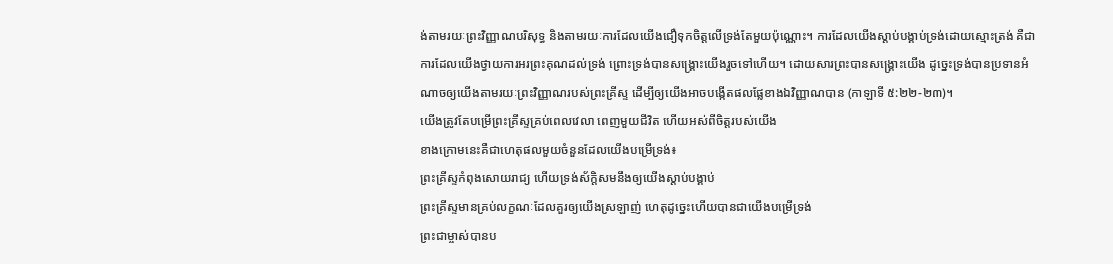ង់តាមរយៈព្រះវិញ្ញាណបរិសុទ្ធ និងតាមរយៈការដែលយើងជឿទុកចិត្តលើទ្រង់តែមួយប៉ុណ្ណោះ។ ការដែលយើងស្ដាប់បង្គាប់ទ្រង់ដោយស្មោះត្រង់ គឺជាការដែលយើងថ្វាយការអរព្រះគុណដល់ទ្រង់ ព្រោះទ្រង់បានសង្គ្រោះយើងរួចទៅហើយ។ ដោយសារព្រះបានសង្គ្រោះយើង ដូច្នេះទ្រង់បានប្រទានអំណាចឲ្យយើងតាមរយៈព្រះវិញ្ញាណរបស់ព្រះគ្រីស្ទ ដើម្បីឲ្យយើងអាចបង្កើតផលផ្លែខាងឯវិញ្ញាណបាន (កាឡាទី ៥:២២-២៣)។
យើងត្រូវតែបម្រើព្រះគ្រីស្ទគ្រប់ពេលវេលា ពេញមួយជីវិត ហើយអស់ពីចិត្តរបស់យើង
ខាងក្រោមនេះគឺជាហេតុផលមួយចំនួនដែលយើងបម្រើទ្រង់៖
ព្រះគ្រីស្ទកំពុងសោយរាជ្យ ហើយទ្រង់ស័ក្តិសមនឹងឲ្យយើងស្ដាប់បង្គាប់
ព្រះគ្រីស្ទមានគ្រប់លក្ខណៈដែលគួរឲ្យយើងស្រឡាញ់ ហេតុដូច្នេះហើយបានជាយើងបម្រើទ្រង់
ព្រះជាម្ចាស់បានប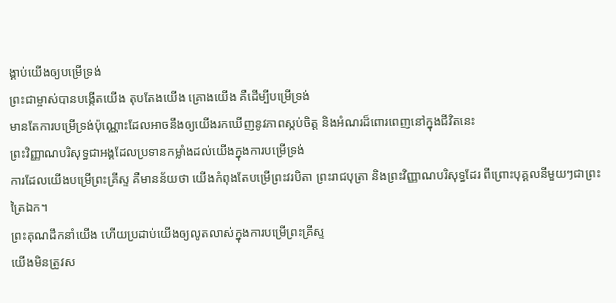ង្គាប់យើងឲ្យបម្រើទ្រង់
ព្រះជាម្ចាស់បានបង្កើតយើង តុបតែងយើង គ្រោងយើង គឺដើម្បីបម្រើទ្រង់
មានតែការបម្រើទ្រង់ប៉ុណ្ណោះដែលអាចនឹងឲ្យយើងរកឃើញនូវភាពស្កប់ចិត្ត និងអំណរដ៏ពោរពេញនៅក្នុងជីវិតនេះ
ព្រះវិញ្ញាណបរិសុទ្ធជាអង្គដែលប្រទានកម្លាំងដល់យើងក្នុងការបម្រើទ្រង់
ការដែលយើងបម្រើព្រះគ្រីស្ទ គឺមានន័យថា យើងកំពុងតែបម្រើព្រះវរបិតា ព្រះរាជបុត្រា និងព្រះវិញ្ញាណបរិសុទ្ធដែរ ពីព្រោះបុគ្គលនីមួយៗជាព្រះត្រៃឯក។
ព្រះគុណដឹកនាំយើង ហើយប្រដាប់យើងឲ្យលូតលាស់ក្នុងការបម្រើព្រះគ្រីស្ទ
យើងមិនត្រូវស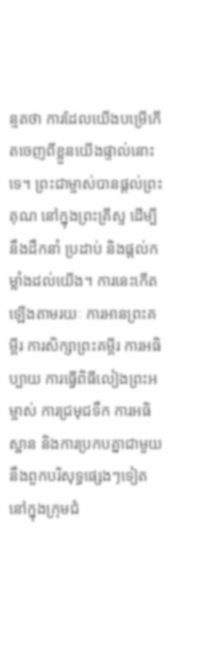ន្មតថា ការដែលយើងបម្រើកើតចេញពីខ្លួនយើងផ្ទាល់នោះទេ។ ព្រះជាម្ចាស់បានផ្ដល់ព្រះគុណ នៅក្នុងព្រះគ្រីស្ទ ដើម្បីនឹងដឹកនាំ ប្រដាប់ និងផ្ដល់កម្លាំងដល់យើង។ ការនេះកើតឡើងតាមរយៈ ការអានព្រះគម្ពីរ ការសិក្សាព្រះគម្ពីរ ការអធិប្បាយ ការធ្វើពិធីលៀងព្រះអម្ចាស់ ការជ្រមុជទឹក ការអធិស្ឋាន និងការប្រកបគ្នាជាមួយនឹងពួកបរិសុទ្ធផ្សេងៗទៀត នៅក្នុងក្រុមជំ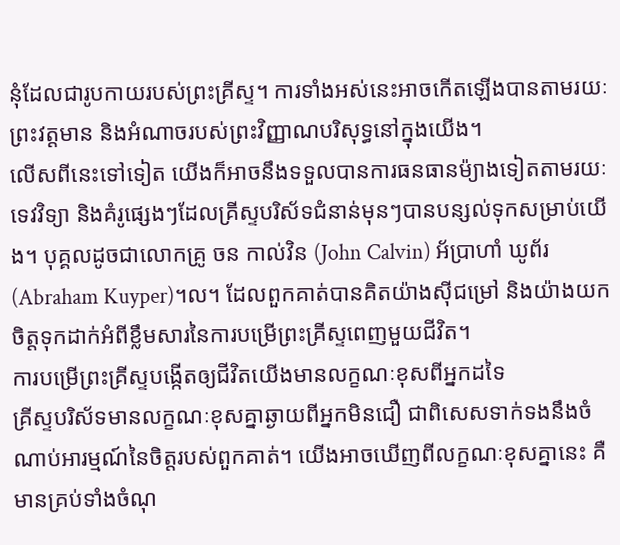នុំដែលជារូបកាយរបស់ព្រះគ្រីស្ទ។ ការទាំងអស់នេះអាចកើតឡើងបានតាមរយៈព្រះវត្តមាន និងអំណាចរបស់ព្រះវិញ្ញាណបរិសុទ្ធនៅក្នុងយើង។
លើសពីនេះទៅទៀត យើងក៏អាចនឹងទទួលបានការធនធានម៉្យាងទៀតតាមរយៈទេវវិទ្យា និងគំរូផ្សេងៗដែលគ្រីស្ទបរិស័ទជំនាន់មុនៗបានបន្សល់ទុកសម្រាប់យើង។ បុគ្គលដូចជាលោកគ្រូ ចន កាល់វិន (John Calvin) អ័ប្រាហាំ ឃូព័រ (Abraham Kuyper)។ល។ ដែលពួកគាត់បានគិតយ៉ាងស៊ីជម្រៅ និងយ៉ាងយកចិត្តទុកដាក់អំពីខ្លឹមសារនៃការបម្រើព្រះគ្រីស្ទពេញមួយជីវិត។
ការបម្រើព្រះគ្រីស្ទបង្កើតឲ្យជីវិតយើងមានលក្ខណៈខុសពីអ្នកដទៃ
គ្រីស្ទបរិស័ទមានលក្ខណៈខុសគ្នាឆ្ងាយពីអ្នកមិនជឿ ជាពិសេសទាក់ទងនឹងចំណាប់អារម្មណ៍នៃចិត្តរបស់ពួកគាត់។ យើងអាចឃើញពីលក្ខណៈខុសគ្នានេះ គឺមានគ្រប់ទាំងចំណុ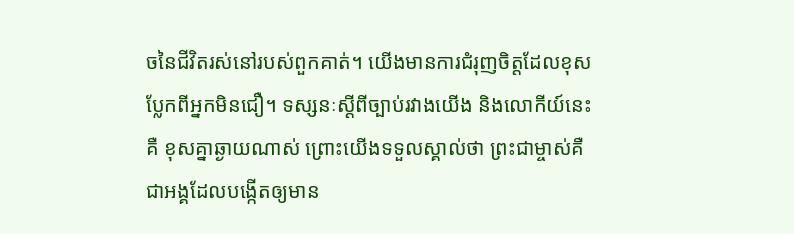ចនៃជីវិតរស់នៅរបស់ពួកគាត់។ យើងមានការជំរុញចិត្តដែលខុសប្លែកពីអ្នកមិនជឿ។ ទស្សនៈស្ដីពីច្បាប់រវាងយើង និងលោកីយ៍នេះគឺ ខុសគ្នាឆ្ងាយណាស់ ព្រោះយើងទទួលស្គាល់ថា ព្រះជាម្ចាស់គឺជាអង្គដែលបង្កើតឲ្យមាន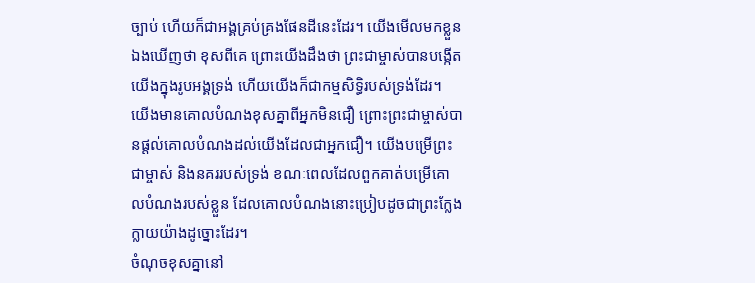ច្បាប់ ហើយក៏ជាអង្គគ្រប់គ្រងផែនដីនេះដែរ។ យើងមើលមកខ្លួនឯងឃើញថា ខុសពីគេ ព្រោះយើងដឹងថា ព្រះជាម្ចាស់បានបង្កើតយើងក្នុងរូបអង្គទ្រង់ ហើយយើងក៏ជាកម្មសិទ្ធិរបស់ទ្រង់ដែរ។ យើងមានគោលបំណងខុសគ្នាពីអ្នកមិនជឿ ព្រោះព្រះជាម្ចាស់បានផ្ដល់គោលបំណងដល់យើងដែលជាអ្នកជឿ។ យើងបម្រើព្រះជាម្ចាស់ និងនគររបស់ទ្រង់ ខណៈពេលដែលពួកគាត់បម្រើគោលបំណងរបស់ខ្លួន ដែលគោលបំណងនោះប្រៀបដូចជាព្រះក្លែងក្លាយយ៉ាងដូច្នោះដែរ។
ចំណុចខុសគ្នានៅ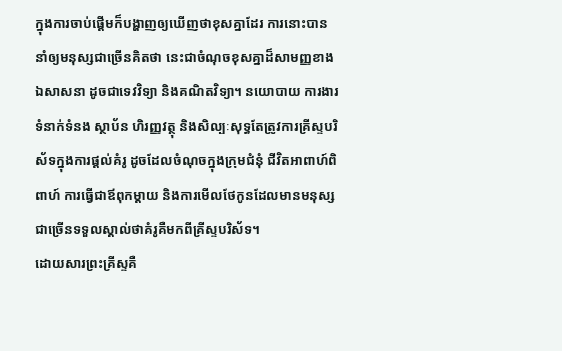ក្នុងការចាប់ផ្ដើមក៏បង្ហាញឲ្យឃើញថាខុសគ្នាដែរ ការនោះបាននាំឲ្យមនុស្សជាច្រើនគិតថា នេះជាចំណុចខុសគ្នាដ៏សាមញ្ញខាងឯសាសនា ដូចជាទេវវិទ្យា និងគណិតវិទ្យា។ នយោបាយ ការងារ ទំនាក់ទំនង ស្ថាប័ន ហិរញ្ញវត្ថុ និងសិល្បៈសុទ្ធតែត្រូវការគ្រីស្ទបរិស័ទក្នុងការផ្ដល់គំរូ ដូចដែលចំណុចក្នុងក្រុមជំនុំ ជីវិតអាពាហ៍ពិពាហ៍ ការធ្វើជាឪពុកម្ដាយ និងការមើលថែកូនដែលមានមនុស្សជាច្រើនទទួលស្គាល់ថាគំរូគឺមកពីគ្រីស្ទបរិស័ទ។
ដោយសារព្រះគ្រីស្ទគឺ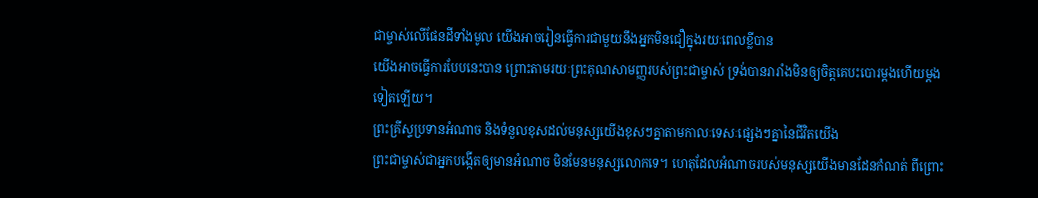ជាម្ចាស់លើផែនដីទាំងមូល យើងអាចរៀនធ្វើការជាមួយនឹងអ្នកមិនជឿក្នុងរយៈពេលខ្លីបាន
យើងអាចធ្វើការបែបនេះបាន ព្រោះតាមរយៈព្រះគុណសាមញ្ញរបស់ព្រះជាម្ចាស់ ទ្រង់បានរារាំងមិនឲ្យចិត្តគេបះបោរម្ដងហើយម្ដងទៀតឡើយ។
ព្រះគ្រីស្ទប្រទានអំណាច និងទំនួលខុសដល់មនុស្សយើងខុសៗគ្នាតាមកាលៈទេសៈផ្សេងៗគ្នានៃជីវិតយើង
ព្រះជាម្ចាស់ជាអ្នកបង្កើតឲ្យមានអំណាច មិនមែនមនុស្សលោកទេ។ ហេតុដែលអំណាចរបស់មនុស្សយើងមានដែនកំណត់ ពីព្រោះ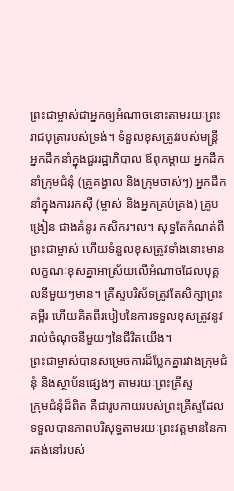ព្រះជាម្ចាស់ជាអ្នកឲ្យអំណាចនោះតាមរយៈព្រះរាជបុត្រារបស់ទ្រង់។ ទំនួលខុសត្រូវរបស់មន្ត្រី អ្នកដឹកនាំក្នុងជួររដ្ឋាភិបាល ឪពុកម្ដាយ អ្នកដឹកនាំក្រុមជំនុំ (គ្រូគង្វាល និងក្រុមចាស់ៗ) អ្នកដឹកនាំក្នុងការរកស៊ី (ម្ចាស់ និងអ្នកគ្រប់គ្រង) គ្រូបង្រៀន ជាងគំនូរ កសិករ។ល។ សុទ្ធតែកំណត់ពីព្រះជាម្ចាស់ ហើយទំនួលខុសត្រូវទាំងនោះមានលក្ខណៈខុសគ្នាអាស្រ័យលើអំណាចដែលបុគ្គលនីមួយៗមាន។ គ្រីស្ទបរិស័ទត្រូវតែសិក្សាព្រះគម្ពីរ ហើយគិតពីរបៀបនៃការទទួលខុសត្រូវនូវរាល់ចំណុចនីមួយៗនៃជីវិតយើង។
ព្រះជាម្ចាស់បានសម្រេចការដ៏ប្លែកគ្នារវាងក្រុមជំនុំ និងស្ថាប័នផ្សេងៗ តាមរយៈព្រះគ្រីស្ទ
ក្រុមជំនុំដ៏ពិត គឺជារូបកាយរបស់ព្រះគ្រីស្ទដែលទទួលបានភាពបរិសុទ្ធតាមរយៈព្រះវត្តមាននៃការគង់នៅរបស់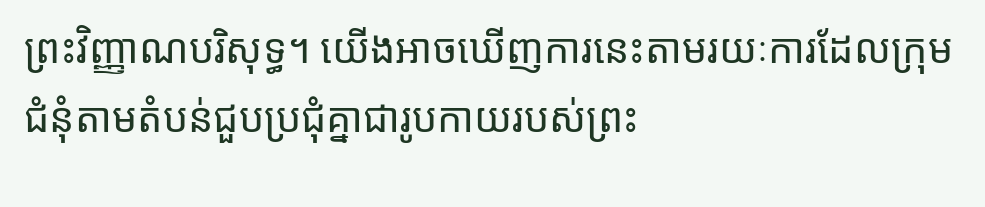ព្រះវិញ្ញាណបរិសុទ្ធ។ យើងអាចឃើញការនេះតាមរយៈការដែលក្រុមជំនុំតាមតំបន់ជួបប្រជុំគ្នាជារូបកាយរបស់ព្រះ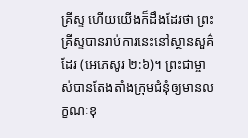គ្រីស្ទ ហើយយើងក៏ដឹងដែរថា ព្រះគ្រីស្ទបានរាប់ការនេះនៅស្ថានសួគ៌ដែរ (អេភេសូរ ២:៦)។ ព្រះជាម្ចាស់បានតែងតាំងក្រុមជំនុំឲ្យមានលក្ខណៈខុ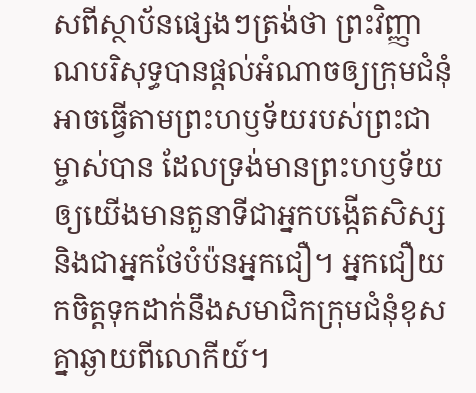សពីស្ថាប័នផ្សេងៗត្រង់ថា ព្រះវិញ្ញាណបរិសុទ្ធបានផ្ដល់អំណាចឲ្យក្រុមជំនុំអាចធ្វើតាមព្រះហឫទ័យរបស់ព្រះជាម្ចាស់បាន ដែលទ្រង់មានព្រះហឫទ័យឲ្យយើងមានតួនាទីជាអ្នកបង្កើតសិស្ស និងជាអ្នកថែបំប៉នអ្នកជឿ។ អ្នកជឿយកចិត្តទុកដាក់នឹងសមាជិកក្រុមជំនុំខុសគ្នាឆ្ងាយពីលោកីយ៍។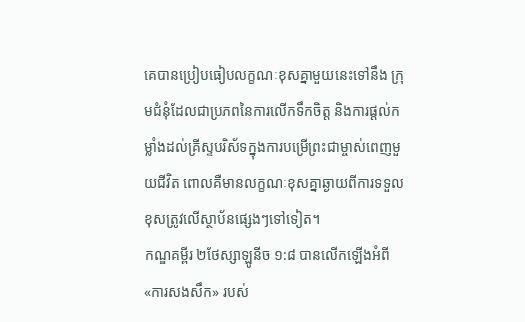គេបានប្រៀបធៀបលក្ខណៈខុសគ្នាមួយនេះទៅនឹង ក្រុមជំនុំដែលជាប្រភពនៃការលើកទឹកចិត្ត និងការផ្ដល់កម្លាំងដល់គ្រីស្ទបរិស័ទក្នុងការបម្រើព្រះជាម្ចាស់ពេញមួយជីវិត ពោលគឺមានលក្ខណៈខុសគ្នាឆ្ងាយពីការទទួលខុសត្រូវលើស្ថាប័នផ្សេងៗទៅទៀត។
កណ្ឌគម្ពីរ ២ថែស្សាឡូនីច ១:៨ បានលើកឡើងអំពី «ការសងសឹក» របស់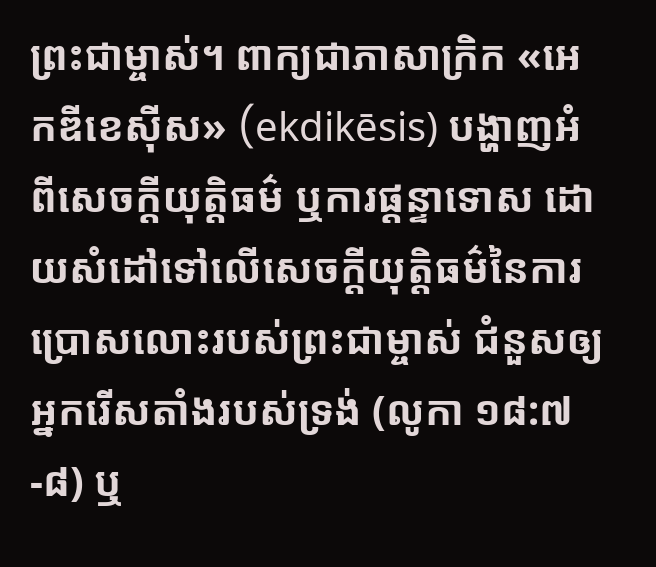ព្រះជាម្ចាស់។ ពាក្យជាភាសាក្រិក «អេកឌីខេស៊ីស» (ekdikēsis) បង្ហាញអំពីសេចក្ដីយុត្តិធម៌ ឬការផ្ដន្ទាទោស ដោយសំដៅទៅលើសេចក្ដីយុត្តិធម៌នៃការប្រោសលោះរបស់ព្រះជាម្ចាស់ ជំនួសឲ្យអ្នករើសតាំងរបស់ទ្រង់ (លូកា ១៨:៧-៨) ឬ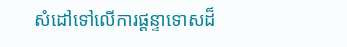សំដៅទៅលើការផ្ដន្ទាទោសដ៏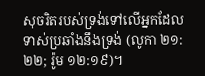សុចរិតរបស់ទ្រង់ទៅលើអ្នកដែលទាស់ប្រឆាំងនឹងទ្រង់ (លូកា ២១:២២; រ៉ូម ១២:១៩)។